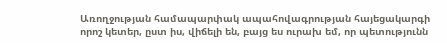Առողջության համապարփակ ապահովագրության հայեցակարգի որոշ կետեր, ըստ իս, վիճելի են, բայց ես ուրախ եմ, որ պետությունն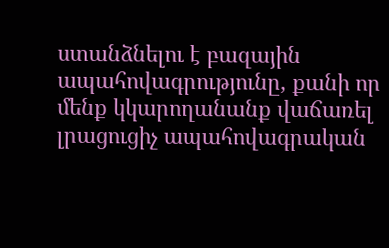ստանձնելու է բազային ապահովագրությունը, քանի որ մենք կկարողանանք վաճառել լրացուցիչ ապահովագրական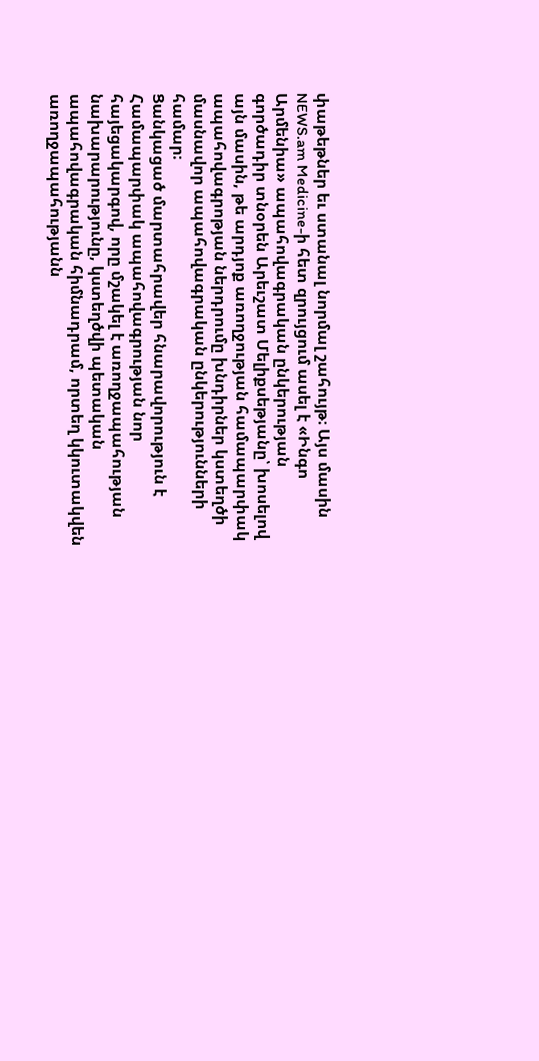փաթեթներ եւ ստանալ նորմալ շահույթ։ Այս մասին NEWS.am Medicine-ի հետ զրույցում ասել է «Ինգո Արմենիա» ապահովագրական ընկերության գործադիր տնօրեն Արեւշատ Մելիքսեթյանը՝ խոսելով այն մասին, թե արդյոք առողջության համապարփակ ապահովագրոթյան ներդրումը խնդիրներ կստեղծի մասնավոր ապահովագրական ընկերությունների համար։
Ցանկացած մարտահրավեր հնարավորություն է
Համապարփակ ապահովագրության նոր հայեցակարգով, որը մշակել է առողջապահության նախարարությունը, կստեղծվի պետական ապահովագրական հիմնադրամ, որտեղ կկուտակվեն առողջապահությանն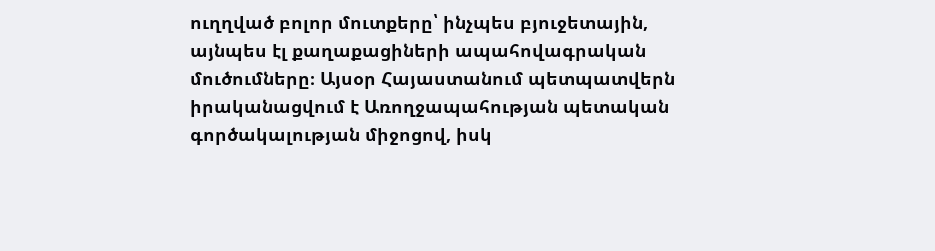ուղղված բոլոր մուտքերը՝ ինչպես բյուջետային, այնպես էլ քաղաքացիների ապահովագրական մուծումները։ Այսօր Հայաստանում պետպատվերն իրականացվում է Առողջապահության պետական գործակալության միջոցով, իսկ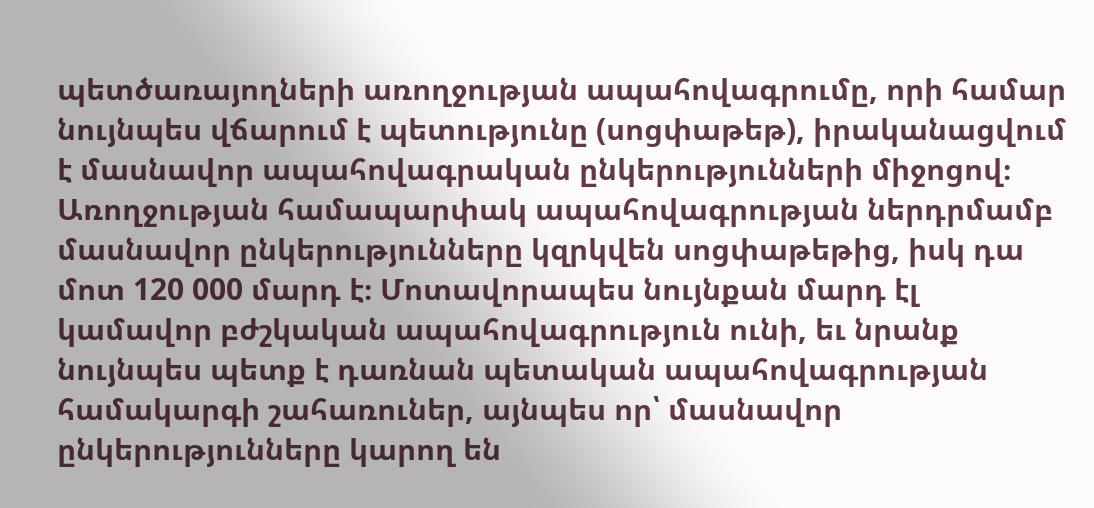պետծառայողների առողջության ապահովագրումը, որի համար նույնպես վճարում է պետությունը (սոցփաթեթ), իրականացվում է մասնավոր ապահովագրական ընկերությունների միջոցով։ Առողջության համապարփակ ապահովագրության ներդրմամբ մասնավոր ընկերությունները կզրկվեն սոցփաթեթից, իսկ դա մոտ 120 000 մարդ է։ Մոտավորապես նույնքան մարդ էլ կամավոր բժշկական ապահովագրություն ունի, եւ նրանք նույնպես պետք է դառնան պետական ապահովագրության համակարգի շահառուներ, այնպես որ՝ մասնավոր ընկերությունները կարող են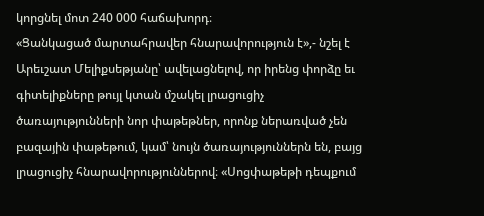կորցնել մոտ 240 000 հաճախորդ։
«Ցանկացած մարտահրավեր հնարավորություն է»,- նշել է Արեւշատ Մելիքսեթյանը՝ ավելացնելով, որ իրենց փորձը եւ գիտելիքները թույլ կտան մշակել լրացուցիչ ծառայությունների նոր փաթեթներ, որոնք ներառված չեն բազային փաթեթում, կամ՝ նույն ծառայություններն են, բայց լրացուցիչ հնարավորություններով։ «Սոցփաթեթի դեպքում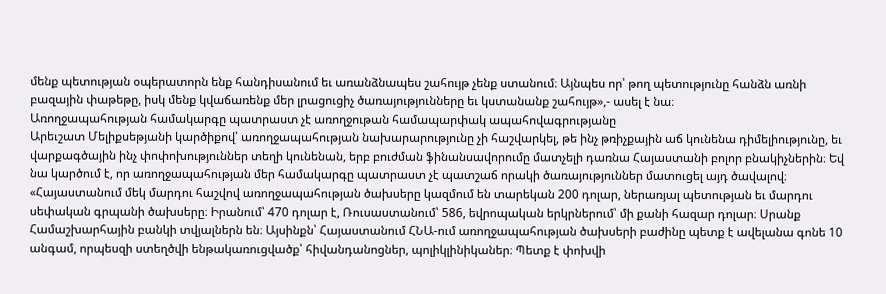մենք պետության օպերատորն ենք հանդիսանում եւ առանձնապես շահույթ չենք ստանում։ Այնպես որ՝ թող պետությունը հանձն առնի բազային փաթեթը, իսկ մենք կվաճառենք մեր լրացուցիչ ծառայությունները եւ կստանանք շահույթ»,- ասել է նա։
Առողջապահության համակարգը պատրաստ չէ առողջութան համապարփակ ապահովագրությանը
Արեւշատ Մելիքսեթյանի կարծիքով՝ առողջապահության նախարարությունը չի հաշվարկել, թե ինչ թռիչքային աճ կունենա դիմելիությունը, եւ վարքագծային ինչ փոփոխություններ տեղի կունենան, երբ բուժման ֆինանսավորումը մատչելի դառնա Հայաստանի բոլոր բնակիչներին։ Եվ նա կարծում է, որ առողջապահության մեր համակարգը պատրաստ չէ պատշաճ որակի ծառայություններ մատուցել այդ ծավալով։
«Հայաստանում մեկ մարդու հաշվով առողջապահության ծախսերը կազմում են տարեկան 200 դոլար, ներառյալ պետության եւ մարդու սեփական գրպանի ծախսերը։ Իրանում՝ 470 դոլար է, Ռուսաստանում՝ 586, եվրոպական երկրներում՝ մի քանի հազար դոլար։ Սրանք Համաշխարհային բանկի տվյալներն են։ Այսինքն՝ Հայաստանում ՀՆԱ-ում առողջապահության ծախսերի բաժինը պետք է ավելանա գոնե 10 անգամ, որպեսզի ստեղծվի ենթակառուցվածք՝ հիվանդանոցներ, պոլիկլինիկաներ։ Պետք է փոխվի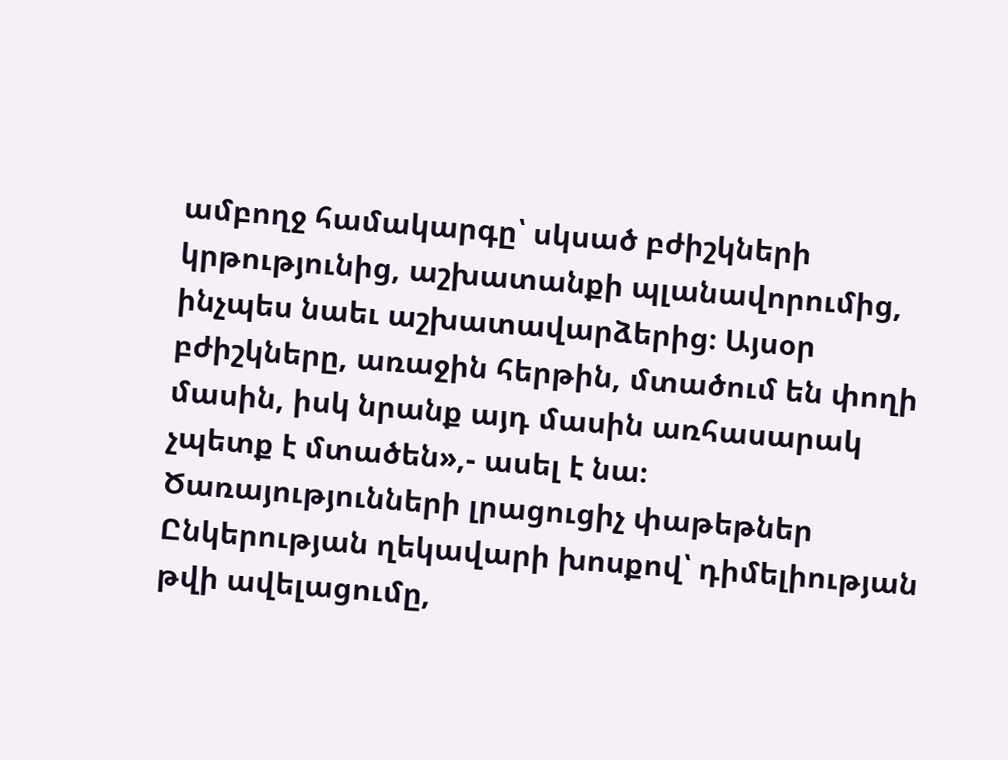ամբողջ համակարգը՝ սկսած բժիշկների կրթությունից, աշխատանքի պլանավորումից, ինչպես նաեւ աշխատավարձերից։ Այսօր բժիշկները, առաջին հերթին, մտածում են փողի մասին, իսկ նրանք այդ մասին առհասարակ չպետք է մտածեն»,- ասել է նա։
Ծառայությունների լրացուցիչ փաթեթներ
Ընկերության ղեկավարի խոսքով՝ դիմելիության թվի ավելացումը,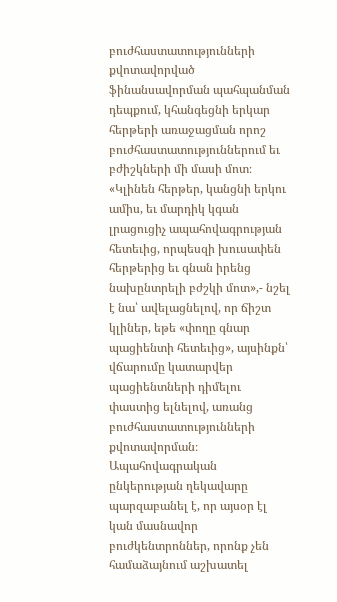բուժհաստատությունների քվոտավորված ֆինանսավորման պահպանման դեպքում, կհանգեցնի երկար հերթերի առաջացման որոշ բուժհաստատություններում եւ բժիշկների մի մասի մոտ։
«Կլինեն հերթեր, կանցնի երկու ամիս, եւ մարդիկ կգան լրացուցիչ ապահովագրության հետեւից, որպեսզի խուսափեն հերթերից եւ գնան իրենց նախընտրելի բժշկի մոտ»,- նշել է նա՝ ավելացնելով, որ ճիշտ կլիներ, եթե «փողը գնար պացիենտի հետեւից», այսինքն՝ վճարումը կատարվեր պացիենտների դիմելու փաստից ելնելով, առանց բուժհաստատությունների քվոտավորման։
Ապահովագրական ընկերության ղեկավարը պարզաբանել է, որ այսօր էլ կան մասնավոր բուժկենտրոններ, որոնք չեն համաձայնում աշխատել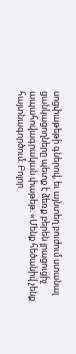սոցփաթեթի գներով, եւ այնտեղ բուժում ստանալ ցանկացողները պետք է ձեռք բերեն լրացուցիչ ապահովագրական փաթեթ։ «Մենք հեծանիվ չենք հայտնագործում։ Բոլոր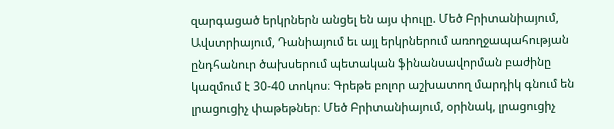զարգացած երկրներն անցել են այս փուլը. Մեծ Բրիտանիայում, Ավստրիայում, Դանիայում եւ այլ երկրներում առողջապահության ընդհանուր ծախսերում պետական ֆինանսավորման բաժինը կազմում է 30-40 տոկոս։ Գրեթե բոլոր աշխատող մարդիկ գնում են լրացուցիչ փաթեթներ։ Մեծ Բրիտանիայում, օրինակ, լրացուցիչ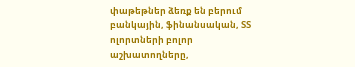փաթեթներ ձեռք են բերում բանկային, ֆինանսական, ՏՏ ոլորտների բոլոր աշխատողները,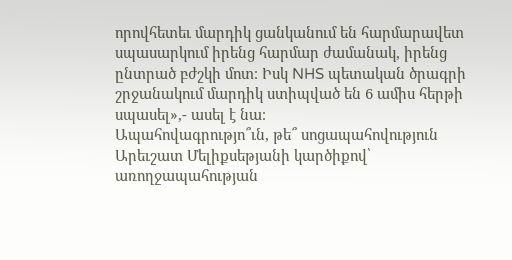որովհետեւ մարդիկ ցանկանում են հարմարավետ սպասարկում իրենց հարմար ժամանակ, իրենց ընտրած բժշկի մոտ։ Իսկ NHS պետական ծրագրի շրջանակում մարդիկ ստիպված են 6 ամիս հերթի սպասել»,- ասել է նա։
Ապահովագրությո՞ւն, թե՞ սոցապահովություն
Արեւշատ Մելիքսեթյանի կարծիքով՝ առողջապահության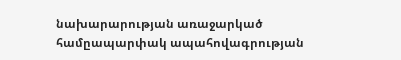նախարարության առաջարկած համըապարփակ ապահովագրության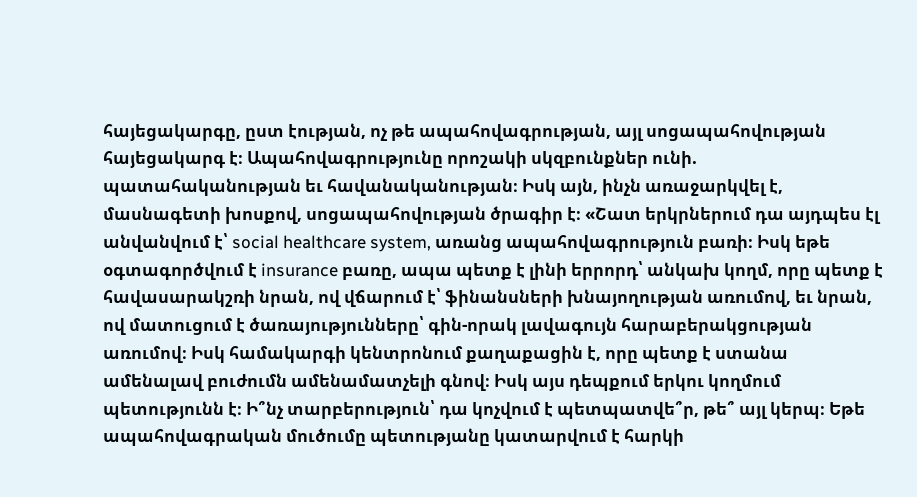հայեցակարգը, ըստ էության, ոչ թե ապահովագրության, այլ սոցապահովության հայեցակարգ է։ Ապահովագրությունը որոշակի սկզբունքներ ունի. պատահականության եւ հավանականության։ Իսկ այն, ինչն առաջարկվել է, մասնագետի խոսքով, սոցապահովության ծրագիր է։ «Շատ երկրներում դա այդպես էլ անվանվում է՝ social healthcare system, առանց ապահովագրություն բառի։ Իսկ եթե օգտագործվում է insurance բառը, ապա պետք է լինի երրորդ՝ անկախ կողմ, որը պետք է հավասարակշռի նրան, ով վճարում է՝ ֆինանսների խնայողության առումով, եւ նրան, ով մատուցում է ծառայությունները՝ գին-որակ լավագույն հարաբերակցության առումով։ Իսկ համակարգի կենտրոնում քաղաքացին է, որը պետք է ստանա ամենալավ բուժումն ամենամատչելի գնով։ Իսկ այս դեպքում երկու կողմում պետությունն է։ Ի՞նչ տարբերություն՝ դա կոչվում է պետպատվե՞ր, թե՞ այլ կերպ։ Եթե ապահովագրական մուծումը պետությանը կատարվում է հարկի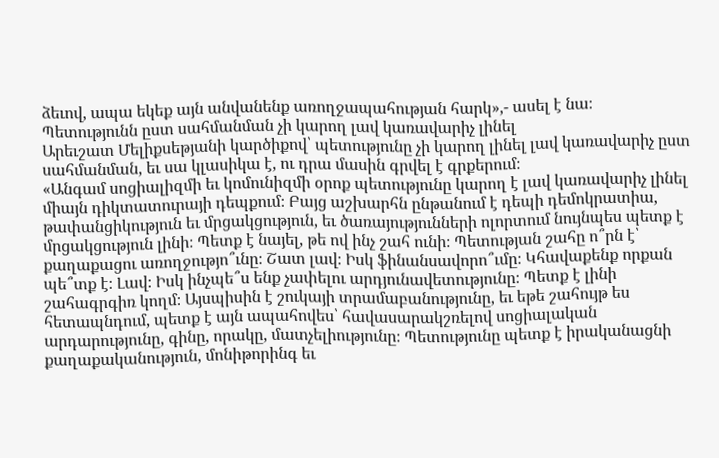ձեւով, ապա եկեք այն անվանենք առողջապահության հարկ»,- ասել է նա։
Պետությունն ըստ սահմանման չի կարող լավ կառավարիչ լինել
Արեւշատ Մելիքսեթյանի կարծիքով՝ պետությունը չի կարող լինել լավ կառավարիչ ըստ սահմանման, եւ սա կլասիկա է, ու դրա մասին գրվել է գրքերում։
«Անգամ սոցիալիզմի եւ կոմունիզմի օրոք պետությունը կարող է լավ կառավարիչ լինել միայն դիկտատուրայի դեպքում։ Բայց աշխարհն ընթանում է դեպի դեմոկրատիա, թափանցիկություն եւ մրցակցություն, եւ ծառայությունների ոլորտում նույնպես պետք է մրցակցություն լինի։ Պետք է նայել, թե ով ինչ շահ ունի։ Պետության շահը ո՞րն է՝ քաղաքացու առողջությո՞ւնը։ Շատ լավ։ Իսկ ֆինանսավորո՞ւմը։ Կհավաքենք որքան պե՞տք է։ Լավ։ Իսկ ինչպե՞ս ենք չափելու արդյունավետությունը։ Պետք է լինի շահագրգիռ կողմ։ Այսպիսին է շուկայի տրամաբանությունը, եւ եթե շահույթ ես հետապնդում, պետք է այն ապահովես՝ հավասարակշռելով սոցիալական արդարությունը, գինը, որակը, մատչելիությունը։ Պետությունը պետք է իրականացնի քաղաքականություն, մոնիթորինգ եւ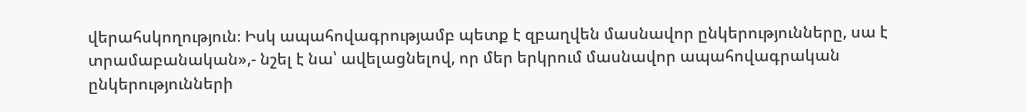վերահսկողություն։ Իսկ ապահովագրությամբ պետք է զբաղվեն մասնավոր ընկերությունները, սա է տրամաբանական»,- նշել է նա՝ ավելացնելով, որ մեր երկրում մասնավոր ապահովագրական ընկերությունների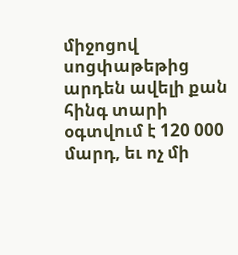միջոցով սոցփաթեթից արդեն ավելի քան հինգ տարի օգտվում է 120 000 մարդ, եւ ոչ մի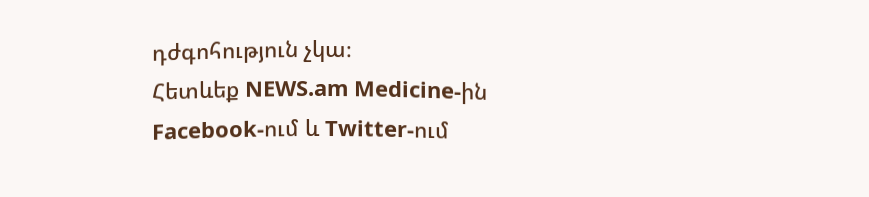դժգոհություն չկա։
Հետևեք NEWS.am Medicine-ին Facebook-ում և Twitter-ում